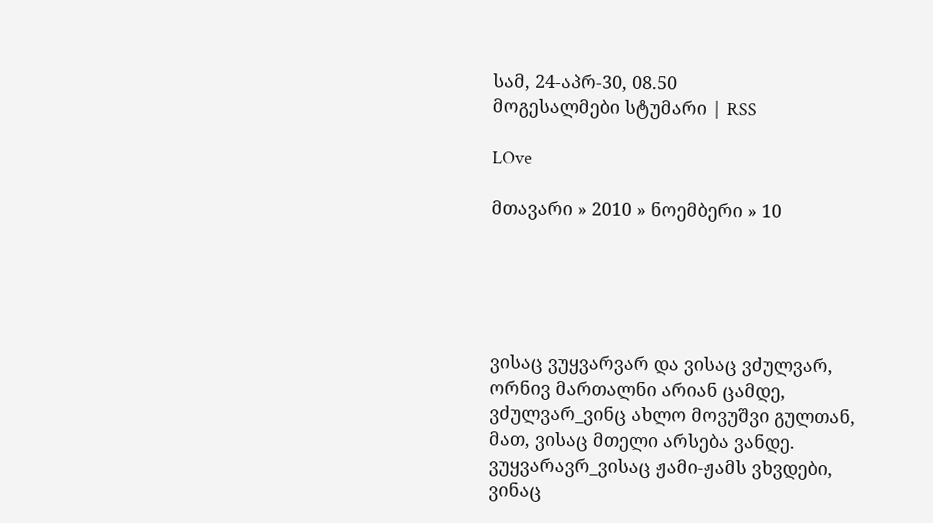სამ, 24-აპრ-30, 08.50
მოგესალმები სტუმარი | RSS

LOve

მთავარი » 2010 » ნოემბერი » 10





ვისაც ვუყვარვარ და ვისაც ვძულვარ,
ორნივ მართალნი არიან ცამდე,
ვძულვარ_ვინც ახლო მოვუშვი გულთან,
მათ, ვისაც მთელი არსება ვანდე.
ვუყვარავრ_ვისაც ჟამი-ჟამს ვხვდები,
ვინაც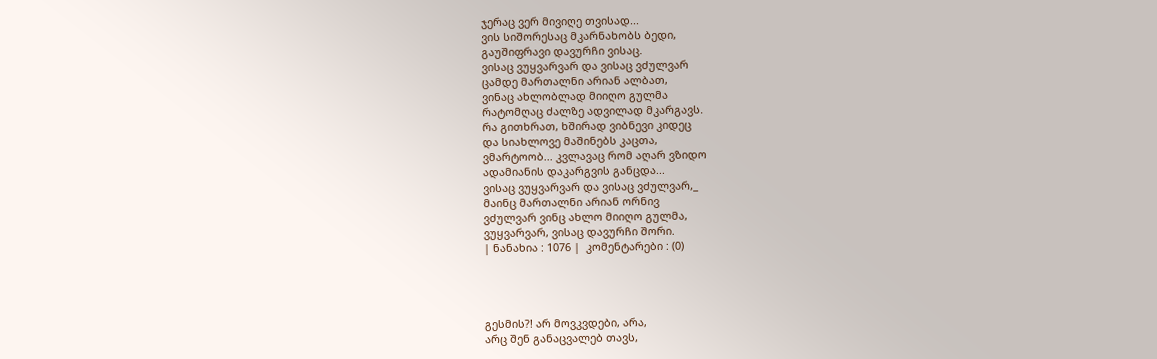ჯერაც ვერ მივიღე თვისად...
ვის სიშორესაც მკარნახობს ბედი,
გაუშიფრავი დავურჩი ვისაც.
ვისაც ვუყვარვარ და ვისაც ვძულვარ
ცამდე მართალნი არიან ალბათ,
ვინაც ახლობლად მიიღო გულმა
რატომღაც ძალზე ადვილად მკარგავს.
რა გითხრათ, ხშირად ვიბნევი კიდეც
და სიახლოვე მაშინებს კაცთა,
ვმარტოობ... კვლავაც რომ აღარ ვზიდო
ადამიანის დაკარგვის განცდა...
ვისაც ვუყვარვარ და ვისაც ვძულვარ,_
მაინც მართალნი არიან ორნივ
ვძულვარ ვინც ახლო მიიღო გულმა,
ვუყვარვარ, ვისაც დავურჩი შორი.
| ნანახია : 1076 |  კომენტარები : (0)




გესმის?! არ მოვკვდები, არა,
არც შენ განაცვალებ თავს,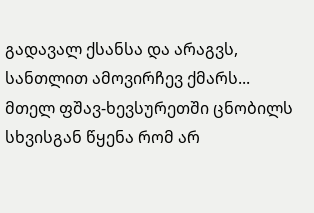გადავალ ქსანსა და არაგვს,
სანთლით ამოვირჩევ ქმარს...
მთელ ფშავ-ხევსურეთში ცნობილს
სხვისგან წყენა რომ არ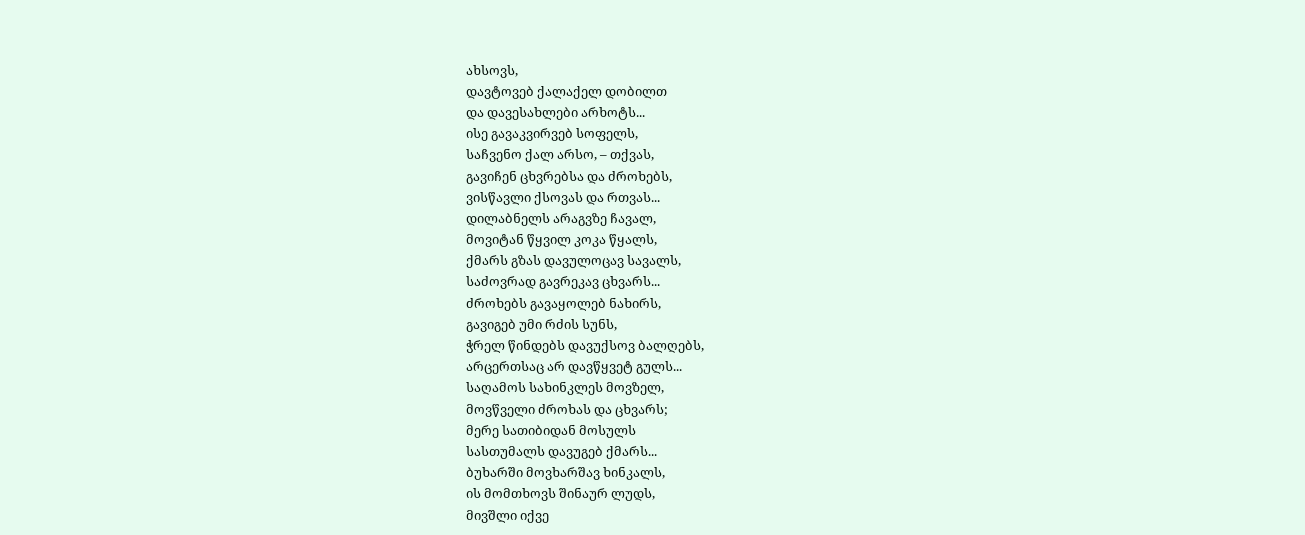ახსოვს,
დავტოვებ ქალაქელ დობილთ
და დავესახლები არხოტს...
ისე გავაკვირვებ სოფელს,
საჩვენო ქალ არსო, – თქვას,
გავიჩენ ცხვრებსა და ძროხებს,
ვისწავლი ქსოვას და რთვას...
დილაბნელს არაგვზე ჩავალ,
მოვიტან წყვილ კოკა წყალს,
ქმარს გზას დავულოცავ სავალს,
საძოვრად გავრეკავ ცხვარს...
ძროხებს გავაყოლებ ნახირს,
გავიგებ უმი რძის სუნს,
ჭრელ წინდებს დავუქსოვ ბალღებს,
არცერთსაც არ დავწყვეტ გულს...
საღამოს სახინკლეს მოვზელ,
მოვწველი ძროხას და ცხვარს;
მერე სათიბიდან მოსულს
სასთუმალს დავუგებ ქმარს...
ბუხარში მოვხარშავ ხინკალს,
ის მომთხოვს შინაურ ლუდს,
მივშლი იქვე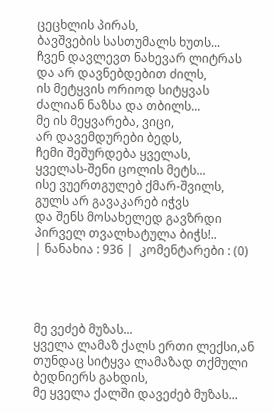ცეცხლის პირას,
ბავშვების სასთუმალს ხუთს...
ჩვენ დავლევთ ნახევარ ლიტრას
და არ დავნებდებით ძილს,
ის მეტყვის ორიოდ სიტყვას
ძალიან ნაზსა და თბილს...
მე ის მეყვარება, ვიცი,
არ დავემდურები ბედს,
ჩემი შეშურდება ყველას,
ყველას-შენი ცოლის მეტს...
ისე ვუერთგულებ ქმარ-შვილს,
გულს არ გავაკარებ იჭვს
და შენს მოსახელედ გავზრდი
პირველ თვალხატულა ბიჭს!..
| ნანახია : 936 |  კომენტარები : (0)




მე ვეძებ მუზას...
ყველა ლამაზ ქალს ერთი ლექსი,ან თუნდაც სიტყვა ლამაზად თქმული ბედნიერს გახდის,
მე ყველა ქალში დავეძებ მუზას...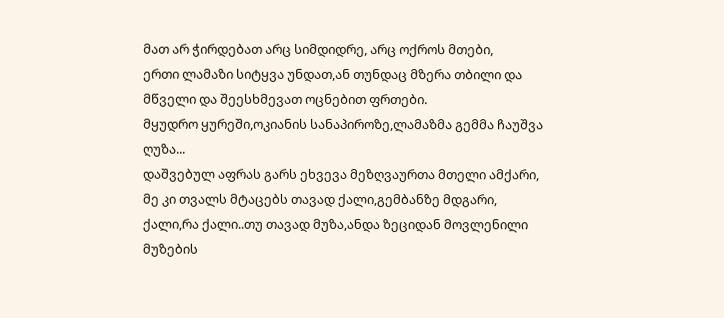მათ არ ჭირდებათ არც სიმდიდრე, არც ოქროს მთები,
ერთი ლამაზი სიტყვა უნდათ,ან თუნდაც მზერა თბილი და მწველი და შეესხმევათ ოცნებით ფრთები.
მყუდრო ყურეში,ოკიანის სანაპიროზე,ლამაზმა გემმა ჩაუშვა ღუზა...
დაშვებულ აფრას გარს ეხვევა მეზღვაურთა მთელი ამქარი,
მე კი თვალს მტაცებს თავად ქალი,გემბანზე მდგარი,
ქალი,რა ქალი..თუ თავად მუზა,ანდა ზეციდან მოვლენილი მუზების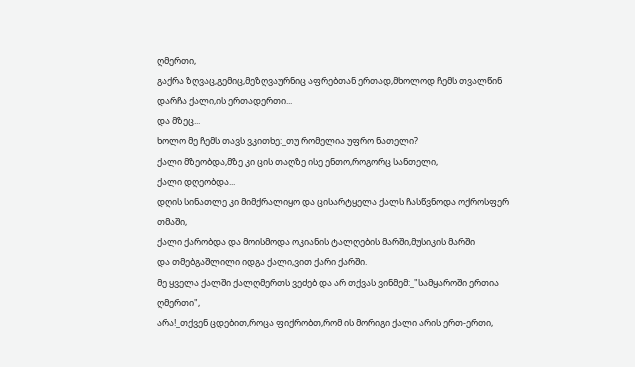ღმერთი,
გაქრა ზღვაც,გემიც,მეზღვაურნიც აფრებთან ერთად,მხოლოდ ჩემს თვალწინ დარჩა ქალი,ის ერთადერთი...
და მზეც...
ხოლო მე ჩემს თავს ვკითხე:_თუ რომელია უფრო ნათელი?
ქალი მზეობდა,მზე კი ცის თაღზე ისე ენთო,როგორც სანთელი,
ქალი დღეობდა...
დღის სინათლე კი მიმქრალიყო და ცისარტყელა ქალს ჩასწვნოდა ოქროსფერ თმაში,
ქალი ქარობდა და მოისმოდა ოკიანის ტალღების მარში,მუსიკის მარში
და თმებგაშლილი იდგა ქალი,ვით ქარი ქარში.
მე ყველა ქალში ქალღმერთს ვეძებ და არ თქვას ვინმემ:_"სამყაროში ერთია ღმერთი",
არა!_თქვენ ცდებით,როცა ფიქრობთ,რომ ის მორიგი ქალი არის ერთ-ერთი,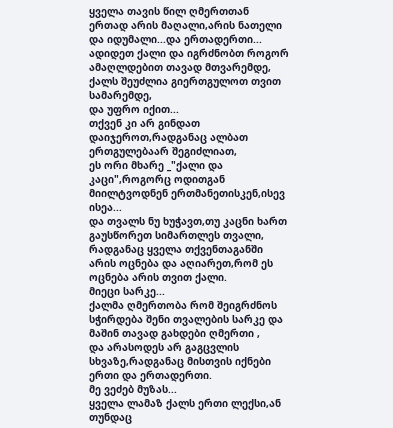ყველა თავის წილ ღმერთთან ერთად არის მაღალი,არის ნათელი და იდუმალი...და ერთადერთი...
ადიდეთ ქალი და იგრძნობთ როგორ ამაღლდებით თავად მთვარემდე,
ქალს შეუძლია გიერთგულოთ თვით სამარემდე,
და უფრო იქით...
თქვენ კი არ გინდათ დაიჯეროთ,რადგანაც ალბათ ერთგულებაარ შეგიძლიათ,
ეს ორი მხარე _"ქალი და კაცი",როგორც ოდითგან მიილტვოდნენ ერთმანეთისკენ,ისევ ისეა...
და თვალს ნუ ხუჭავთ,თუ კაცნი ხართ გაუსწორეთ სიმართლეს თვალი,
რადგანაც ყველა თქვენთაგანში არის ოცნება და აღიარეთ,რომ ეს ოცნება არის თვით ქალი.
მიეცი სარკე...
ქალმა ღმერთობა რომ შეიგრძნოს სჭირდება შენი თვალების სარკე და მაშინ თავად გახდები ღმერთი ,
და არასოდეს არ გაგცვლის სხვაზე,რადგანაც მისთვის იქნები ერთი და ერთადერთი.
მე ვეძებ მუზას...
ყველა ლამაზ ქალს ერთი ლექსი,ან თუნდაც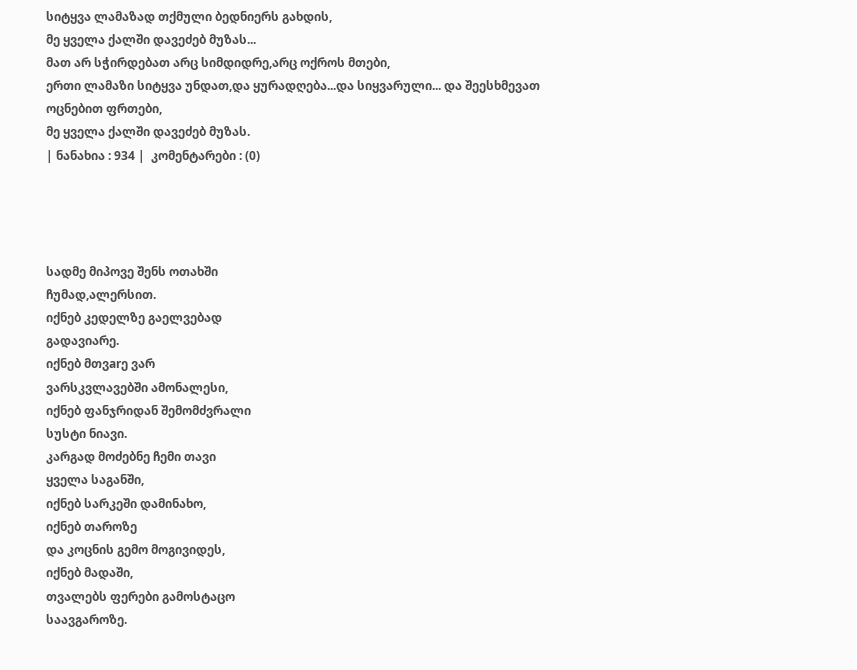სიტყვა ლამაზად თქმული ბედნიერს გახდის,
მე ყველა ქალში დავეძებ მუზას...
მათ არ სჭირდებათ არც სიმდიდრე,არც ოქროს მთები,
ერთი ლამაზი სიტყვა უნდათ,და ყურადღება...და სიყვარული... და შეესხმევათ ოცნებით ფრთები,
მე ყველა ქალში დავეძებ მუზას.
| ნანახია : 934 |  კომენტარები : (0)




სადმე მიპოვე შენს ოთახში
ჩუმად,ალერსით.
იქნებ კედელზე გაელვებად
გადავიარე.
იქნებ მთვarე ვარ
ვარსკვლავებში ამონალესი,
იქნებ ფანჯრიდან შემომძვრალი
სუსტი ნიავი.
კარგად მოძებნე ჩემი თავი
ყველა საგანში,
იქნებ სარკეში დამინახო,
იქნებ თაროზე
და კოცნის გემო მოგივიდეს,
იქნებ მადაში,
თვალებს ფერები გამოსტაცო
საავგაროზე.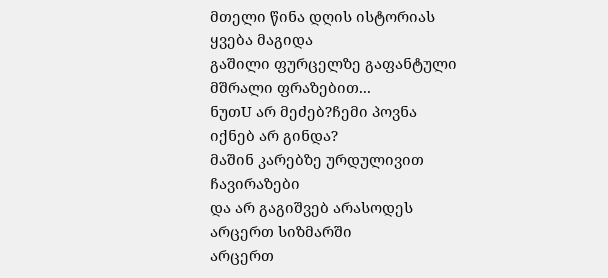მთელი წინა დღის ისტორიას
ყვება მაგიდა
გაშილი ფურცელზე გაფანტული
მშრალი ფრაზებით...
ნუთU არ მეძებ?ჩემი პოვნა
იქნებ არ გინდა?
მაშინ კარებზე ურდულივით
ჩავირაზები
და არ გაგიშვებ არასოდეს
არცერთ სიზმარში
არცერთ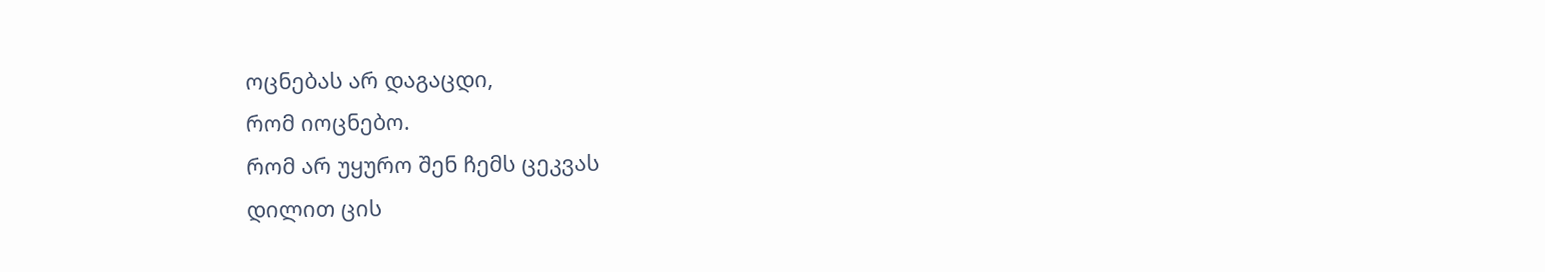ოცნებას არ დაგაცდი,
რომ იოცნებო.
რომ არ უყურო შენ ჩემს ცეკვას
დილით ცის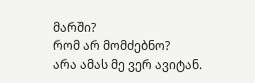მარში?
რომ არ მომძებნო?
არა ამას მე ვერ ავიტან.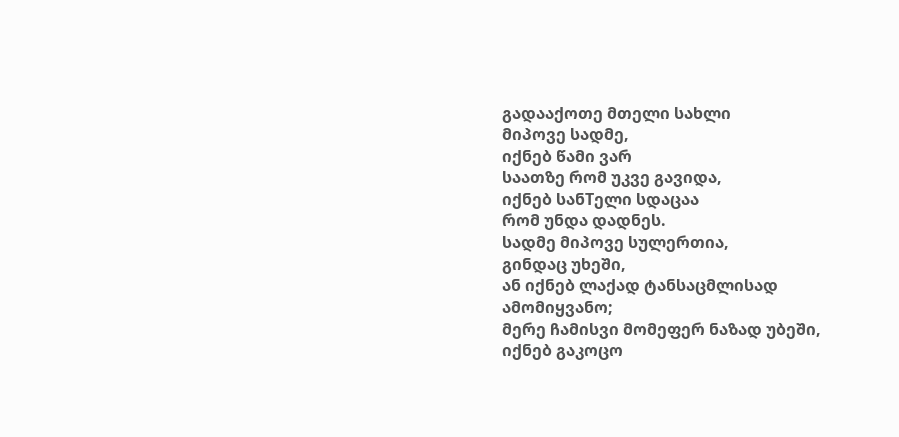გადააქოთე მთელი სახლი
მიპოვე სადმე,
იქნებ წამი ვარ
საათზე რომ უკვე გავიდა,
იქნებ სანTელი სდაცაა
რომ უნდა დადნეს.
სადმე მიპოვე სულერთია,
გინდაც უხეში,
ან იქნებ ლაქად ტანსაცმლისად
ამომიყვანო;
მერე ჩამისვი მომეფერ ნაზად უბეში,
იქნებ გაკოცო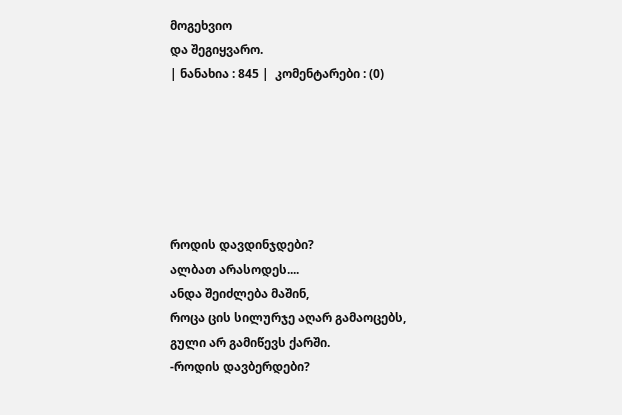მოგეხვიო
და შეგიყვარო.
| ნანახია : 845 |  კომენტარები : (0)






როდის დავდინჯდები?
ალბათ არასოდეს....
ანდა შეიძლება მაშინ,
როცა ცის სილურჯე აღარ გამაოცებს,
გული არ გამიწევს ქარში.
-როდის დავბერდები?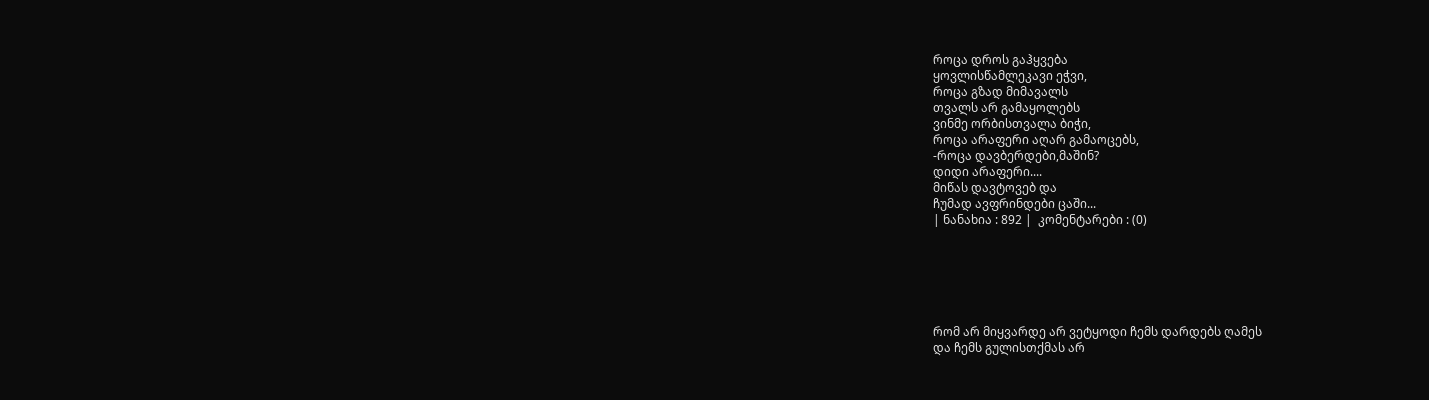როცა დროს გაჰყვება
ყოვლისწამლეკავი ეჭვი,
როცა გზად მიმავალს
თვალს არ გამაყოლებს
ვინმე ორბისთვალა ბიჭი,
როცა არაფერი აღარ გამაოცებს,
-როცა დავბერდები,მაშინ?
დიდი არაფერი....
მიწას დავტოვებ და
ჩუმად ავფრინდები ცაში...
| ნანახია : 892 |  კომენტარები : (0)






რომ არ მიყვარდე არ ვეტყოდი ჩემს დარდებს ღამეს
და ჩემს გულისთქმას არ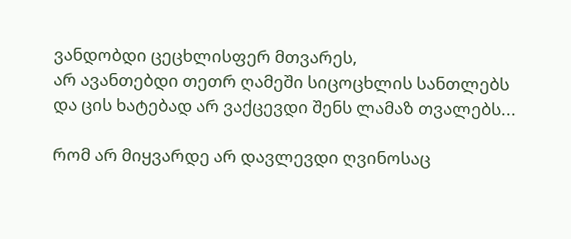ვანდობდი ცეცხლისფერ მთვარეს,
არ ავანთებდი თეთრ ღამეში სიცოცხლის სანთლებს
და ცის ხატებად არ ვაქცევდი შენს ლამაზ თვალებს...

რომ არ მიყვარდე არ დავლევდი ღვინოსაც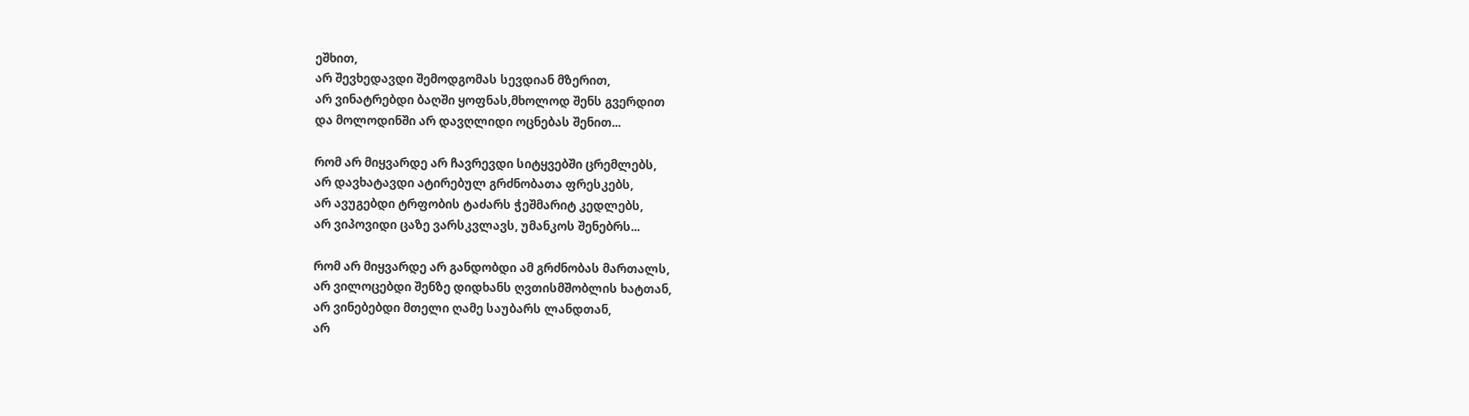ეშხით,
არ შევხედავდი შემოდგომას სევდიან მზერით,
არ ვინატრებდი ბაღში ყოფნას,მხოლოდ შენს გვერდით
და მოლოდინში არ დავღლიდი ოცნებას შენით...

რომ არ მიყვარდე არ ჩავრევდი სიტყვებში ცრემლებს,
არ დავხატავდი ატირებულ გრძნობათა ფრესკებს,
არ ავუგებდი ტრფობის ტაძარს ჭეშმარიტ კედლებს,
არ ვიპოვიდი ცაზე ვარსკვლავს, უმანკოს შენებრს...

რომ არ მიყვარდე არ განდობდი ამ გრძნობას მართალს,
არ ვილოცებდი შენზე დიდხანს ღვთისმშობლის ხატთან,
არ ვინებებდი მთელი ღამე საუბარს ლანდთან,
არ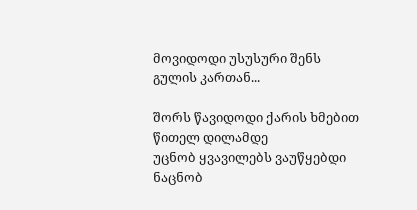მოვიდოდი უსუსური შენს გულის კართან...

შორს წავიდოდი ქარის ხმებით წითელ დილამდე
უცნობ ყვავილებს ვაუწყებდი ნაცნობ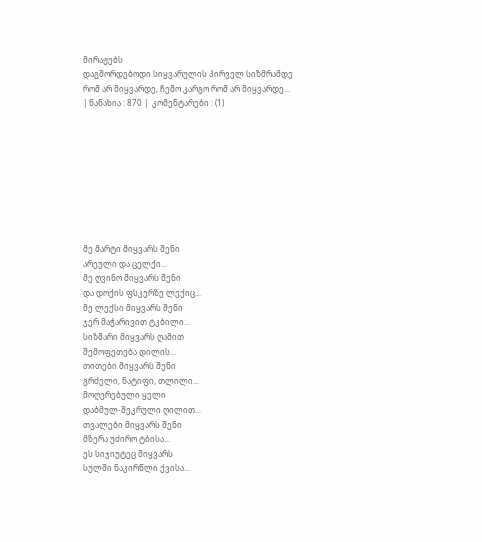მირაჟებს
დაგშორდებოდი სიყვარულის პირველ სიზმრამდე
რომ არ მიყვარდე, ჩემო კარგო რომ არ მიყვარდე...
| ნანახია : 870 |  კომენტარები : (1)









მე მარტი მიყვარს შენი
არეული და ცელქი...
მე ღვინო მიყვარს შენი
და დოქის ფსკერზე ლექიც...
მე ლექსი მიყვარს შენი
ჯერ მაჭარივით ტკბილი...
სიზმარი მიყვარს ღამით
შემოფეთება დილის...
თითები მიყვარს შენი
გრძელი, ნატიფი, თლილი...
მოღერებული ყელი
დაბმულ-შეკრული ღილით...
თვალები მიყვარს შენი
მზერა უძირო ტბისა...
ეს სიჯიუტეც მიყვარს
სულში ნაკირწლი ქვისა...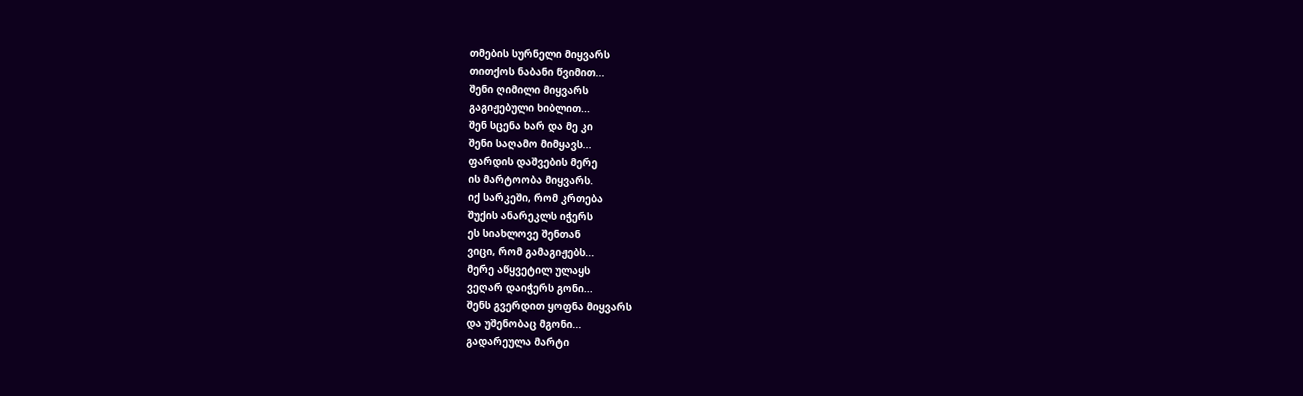თმების სურნელი მიყვარს
თითქოს ნაბანი წვიმით...
შენი ღიმილი მიყვარს
გაგიჟებული ხიბლით...
შენ სცენა ხარ და მე კი
შენი საღამო მიმყავს...
ფარდის დაშვების მერე
ის მარტოობა მიყვარს.
იქ სარკეში, რომ კრთება
შუქის ანარეკლს იჭერს
ეს სიახლოვე შენთან
ვიცი, რომ გამაგიჟებს...
მერე აწყვეტილ ულაყს
ვეღარ დაიჭერს გონი...
შენს გვერდით ყოფნა მიყვარს
და უშენობაც მგონი...
გადარეულა მარტი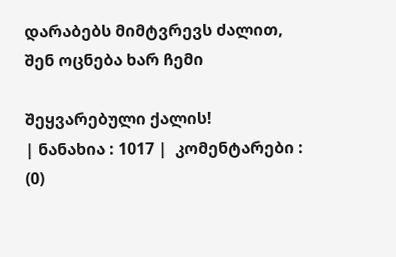დარაბებს მიმტვრევს ძალით,
შენ ოცნება ხარ ჩემი

შეყვარებული ქალის!
| ნანახია : 1017 |  კომენტარები : (0)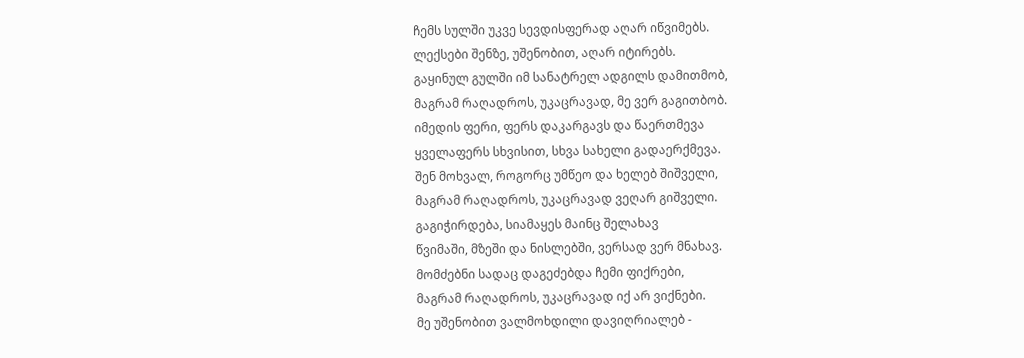ჩემს სულში უკვე სევდისფერად აღარ იწვიმებს.
ლექსები შენზე, უშენობით, აღარ იტირებს.
გაყინულ გულში იმ სანატრელ ადგილს დამითმობ,
მაგრამ რაღადროს, უკაცრავად, მე ვერ გაგითბობ.
იმედის ფერი, ფერს დაკარგავს და წაერთმევა
ყველაფერს სხვისით, სხვა სახელი გადაერქმევა.
შენ მოხვალ, როგორც უმწეო და ხელებ შიშველი,
მაგრამ რაღადროს, უკაცრავად ვეღარ გიშველი.
გაგიჭირდება, სიამაყეს მაინც შელახავ
წვიმაში, მზეში და ნისლებში, ვერსად ვერ მნახავ.
მომძებნი სადაც დაგეძებდა ჩემი ფიქრები,
მაგრამ რაღადროს, უკაცრავად იქ არ ვიქნები.
მე უშენობით ვალმოხდილი დავიღრიალებ -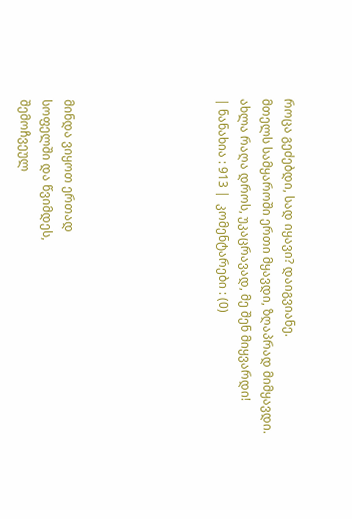როცა გეძებდი, სად იყავი? დაიგვიანე.
მთელს სამყაროში ერთი მყავდი, ზღაპრად მიმყავდი.
ახლა რაღა დროს, უკაცრავად, მე შენ მიყვარდი!
| ნანახია : 913 |  კომენტარები : (0)






მინდა ვიყოთ ერთად
სოფელში და წვიმდეს,
შემოჩვეულ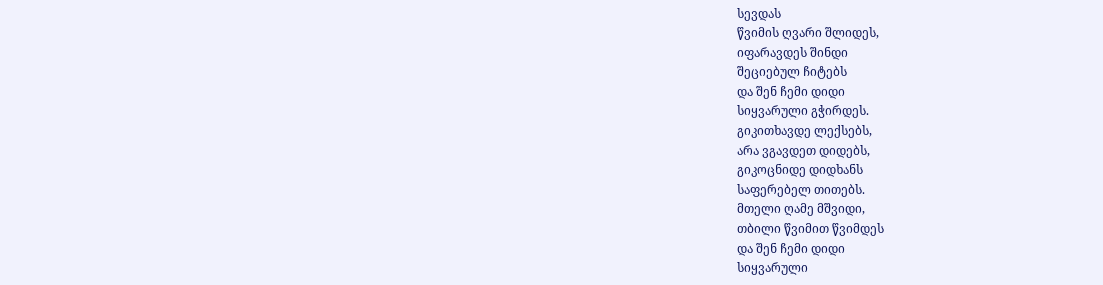სევდას
წვიმის ღვარი შლიდეს,
იფარავდეს შინდი
შეციებულ ჩიტებს
და შენ ჩემი დიდი
სიყვარული გჭირდეს.
გიკითხავდე ლექსებს,
არა ვგავდეთ დიდებს,
გიკოცნიდე დიდხანს
საფერებელ თითებს.
მთელი ღამე მშვიდი,
თბილი წვიმით წვიმდეს
და შენ ჩემი დიდი
სიყვარული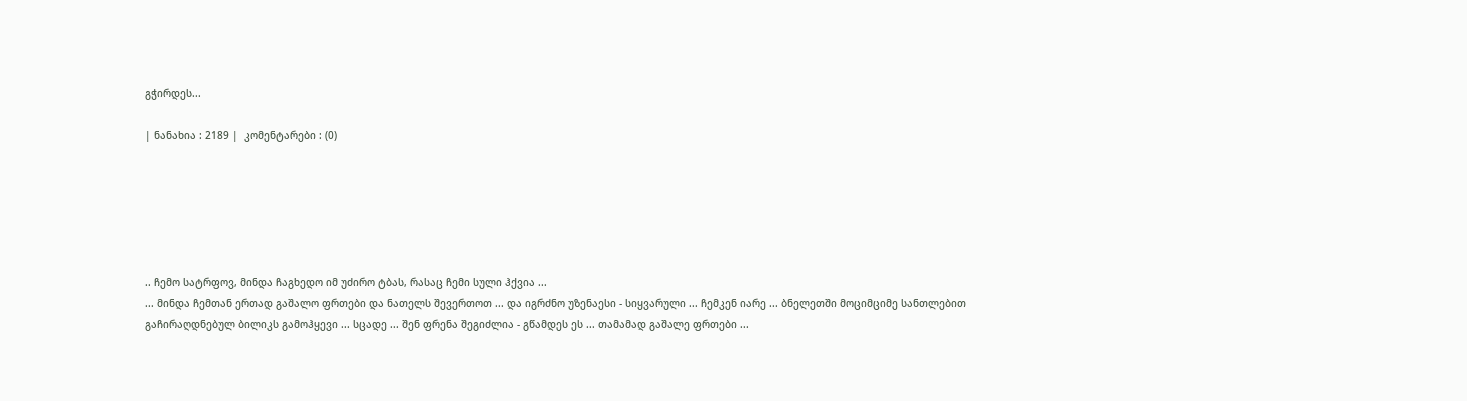გჭირდეს...

| ნანახია : 2189 |  კომენტარები : (0)






.. ჩემო სატრფოვ, მინდა ჩაგხედო იმ უძირო ტბას, რასაც ჩემი სული ჰქვია ...
... მინდა ჩემთან ერთად გაშალო ფრთები და ნათელს შევერთოთ ... და იგრძნო უზენაესი - სიყვარული ... ჩემკენ იარე ... ბნელეთში მოციმციმე სანთლებით გაჩირაღდნებულ ბილიკს გამოჰყევი ... სცადე ... შენ ფრენა შეგიძლია - გწამდეს ეს ... თამამად გაშალე ფრთები ...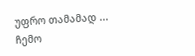უფრო თამამად ... ჩემო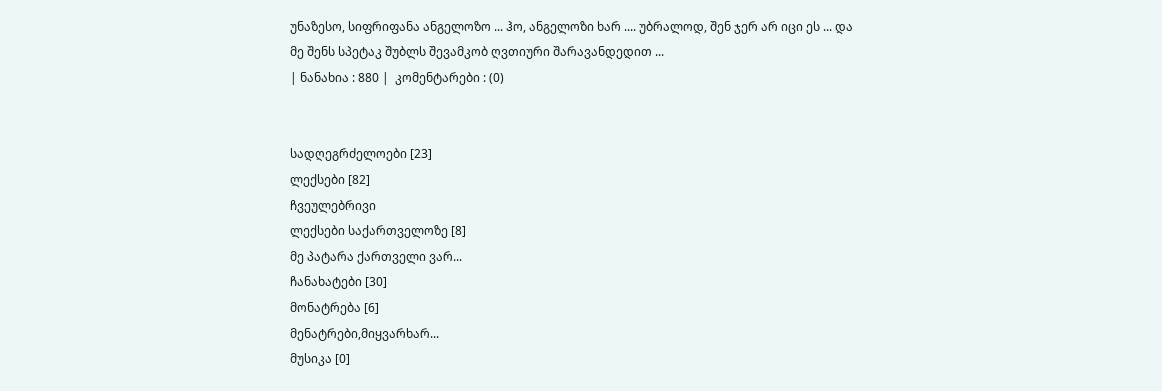უნაზესო, სიფრიფანა ანგელოზო ... ჰო, ანგელოზი ხარ .... უბრალოდ, შენ ჯერ არ იცი ეს ... და მე შენს სპეტაკ შუბლს შევამკობ ღვთიური შარავანდედით ...
| ნანახია : 880 |  კომენტარები : (0)


სადღეგრძელოები [23]
ლექსები [82]
ჩვეულებრივი
ლექსები საქართველოზე [8]
მე პატარა ქართველი ვარ...
ჩანახატები [30]
მონატრება [6]
მენატრები,მიყვარხარ...
მუსიკა [0]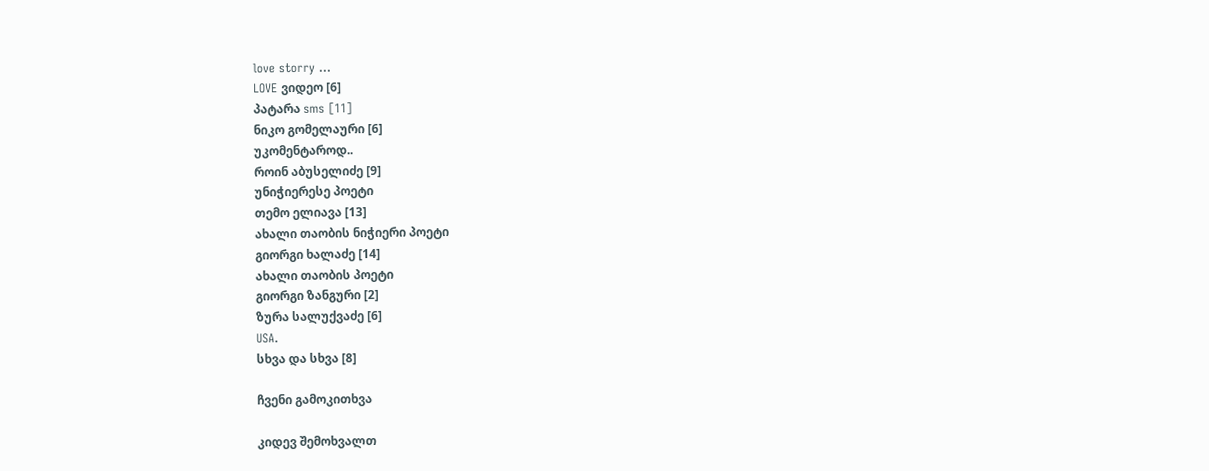love storry ...
LOVE ვიდეო [6]
პატარა sms [11]
ნიკო გომელაური [6]
უკომენტაროდ..
როინ აბუსელიძე [9]
უნიჭიერესე პოეტი
თემო ელიავა [13]
ახალი თაობის ნიჭიერი პოეტი
გიორგი ხალაძე [14]
ახალი თაობის პოეტი
გიორგი ზანგური [2]
ზურა სალუქვაძე [6]
USA.
სხვა და სხვა [8]

ჩვენი გამოკითხვა

კიდევ შემოხვალთ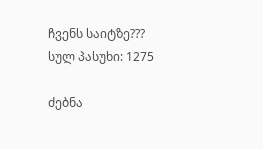ჩვენს საიტზე???
სულ პასუხი: 1275

ძებნა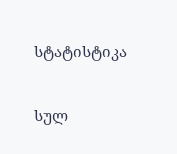სტატისტიკა


სულ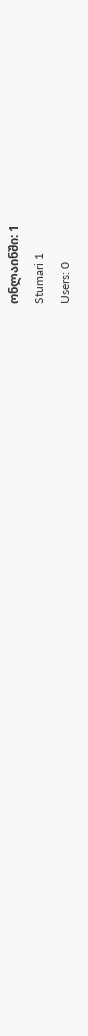ონლაინში: 1
Stumari 1
Users: 0